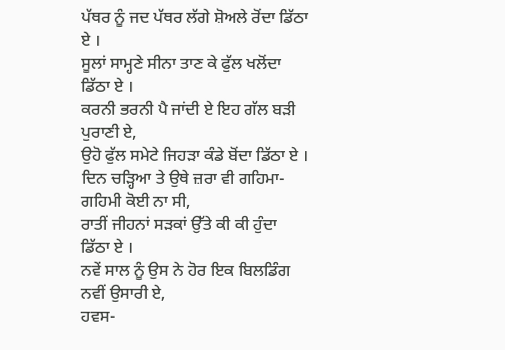ਪੱਥਰ ਨੂੰ ਜਦ ਪੱਥਰ ਲੱਗੇ ਸ਼ੋਅਲੇ ਰੋਂਦਾ ਡਿੱਠਾ ਏ ।
ਸੂਲਾਂ ਸਾਮ੍ਹਣੇ ਸੀਨਾ ਤਾਣ ਕੇ ਫੁੱਲ ਖਲੋਂਦਾ ਡਿੱਠਾ ਏ ।
ਕਰਨੀ ਭਰਨੀ ਪੈ ਜਾਂਦੀ ਏ ਇਹ ਗੱਲ ਬੜੀ ਪੁਰਾਣੀ ਏ,
ਉਹੋ ਫੁੱਲ ਸਮੇਟੇ ਜਿਹੜਾ ਕੰਡੇ ਬੋਂਦਾ ਡਿੱਠਾ ਏ ।
ਦਿਨ ਚੜ੍ਹਿਆ ਤੇ ਉਥੇ ਜ਼ਰਾ ਵੀ ਗਹਿਮਾ-ਗਹਿਮੀ ਕੋਈ ਨਾ ਸੀ,
ਰਾਤੀਂ ਜੀਹਨਾਂ ਸੜਕਾਂ ਉੱਤੇ ਕੀ ਕੀ ਹੁੰਦਾ ਡਿੱਠਾ ਏ ।
ਨਵੇਂ ਸਾਲ ਨੂੰ ਉਸ ਨੇ ਹੋਰ ਇਕ ਬਿਲਡਿੰਗ ਨਵੀਂ ਉਸਾਰੀ ਏ,
ਹਵਸ-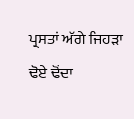ਪ੍ਰਸਤਾਂ ਅੱਗੇ ਜਿਹੜਾ ਢੋਏ ਢੋਂਦਾ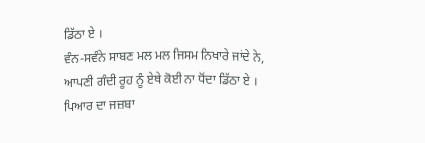ਡਿੱਠਾ ਏ ।
ਵੰਨ-ਸਵੰਨੇ ਸਾਬਣ ਮਲ ਮਲ ਜਿਸਮ ਨਿਖਾਰੇ ਜਾਂਦੇ ਨੇ,
ਆਪਣੀ ਗੰਦੀ ਰੂਹ ਨੂੰ ਏਥੇ ਕੋਈ ਨਾ ਧੋਂਦਾ ਡਿੱਠਾ ਏ ।
ਪਿਆਰ ਦਾ ਜਜ਼ਬਾ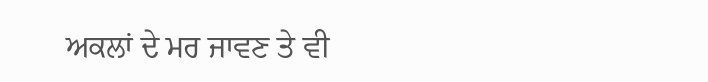ਅਕਲਾਂ ਦੇ ਮਰ ਜਾਵਣ ਤੇ ਵੀ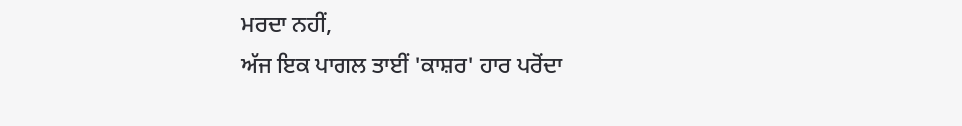ਮਰਦਾ ਨਹੀਂ,
ਅੱਜ ਇਕ ਪਾਗਲ ਤਾਈਂ 'ਕਾਸ਼ਰ' ਹਾਰ ਪਰੋਂਦਾ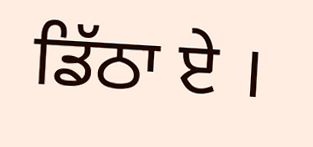ਡਿੱਠਾ ਏ ।